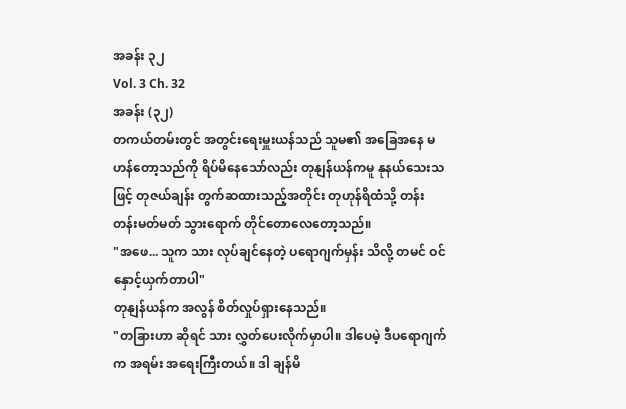အခန်း ၃၂
Vol. 3 Ch. 32
အခန်း (၃၂)
တကယ်တမ်းတွင် အတွင်းရေးမှူးယန်သည် သူမ၏ အခြေအနေ မဟန်တော့သည်ကို ရိပ်မိနေသော်လည်း တုနျန်ယန်ကမူ နုနယ်သေးသဖြင့် တုဇယ်ချန်း တွက်ဆထားသည့်အတိုင်း တုဟုန်ရိထံသို့ တန်းတန်းမတ်မတ် သွားရောက် တိုင်တောလေတော့သည်။
"အဖေ... သူက သား လုပ်ချင်နေတဲ့ ပရောဂျက်မှန်း သိလို့ တမင် ဝင်နှောင့်ယှက်တာပါ"
တုနျန်ယန်က အလွန် စိတ်လှုပ်ရှားနေသည်။
"တခြားဟာ ဆိုရင် သား လွှတ်ပေးလိုက်မှာပါ။ ဒါပေမဲ့ ဒီပရောဂျက်က အရမ်း အရေးကြီးတယ်။ ဒါ ချန်မိ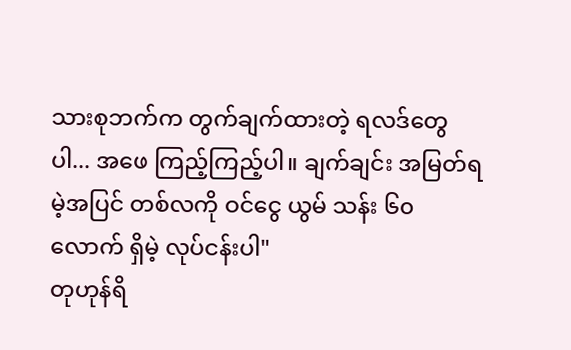သားစုဘက်က တွက်ချက်ထားတဲ့ ရလဒ်တွေပါ... အဖေ ကြည့်ကြည့်ပါ။ ချက်ချင်း အမြတ်ရမဲ့အပြင် တစ်လကို ဝင်ငွေ ယွမ် သန်း ၆၀ လောက် ရှိမဲ့ လုပ်ငန်းပါ"
တုဟုန်ရိ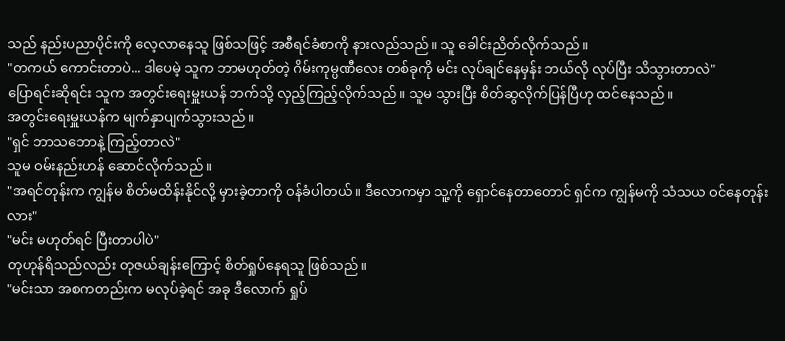သည် နည်းပညာပိုင်းကို လေ့လာနေသူ ဖြစ်သဖြင့် အစီရင်ခံစာကို နားလည်သည်။ သူ ခေါင်းညိတ်လိုက်သည်။
"တကယ် ကောင်းတာပဲ... ဒါပေမဲ့ သူက ဘာမဟုတ်တဲ့ ဂိမ်းကုမ္ပဏီလေး တစ်ခုကို မင်း လုပ်ချင်နေမှန်း ဘယ်လို လုပ်ပြီး သိသွားတာလဲ"
ပြောရင်းဆိုရင်း သူက အတွင်းရေးမှူးယန် ဘက်သို့ လှည့်ကြည့်လိုက်သည်။ သူမ သွားပြီး စိတ်ဆွလိုက်ပြန်ပြီဟု ထင်နေသည်။
အတွင်းရေးမှူးယန်က မျက်နှာပျက်သွားသည်။
"ရှင် ဘာသဘောနဲ့ ကြည့်တာလဲ"
သူမ ဝမ်းနည်းဟန် ဆောင်လိုက်သည်။
"အရင်တုန်းက ကျွန်မ စိတ်မထိန်းနိုင်လို့ မှားခဲ့တာကို ဝန်ခံပါတယ်။ ဒီလောကမှာ သူ့ကို ရှောင်နေတာတောင် ရှင်က ကျွန်မကို သံသယ ဝင်နေတုန်းလား"
"မင်း မဟုတ်ရင် ပြီးတာပါပဲ"
တုဟုန်ရိသည်လည်း တုဇယ်ချန်းကြောင့် စိတ်ရှုပ်နေရသူ ဖြစ်သည်။
"မင်းသာ အစကတည်းက မလုပ်ခဲ့ရင် အခု ဒီလောက် ရှုပ်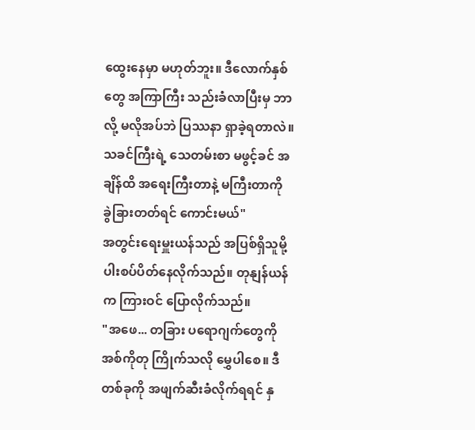ထွေးနေမှာ မဟုတ်ဘူး။ ဒီလောက်နှစ်တွေ အကြာကြီး သည်းခံလာပြီးမှ ဘာလို့ မလိုအပ်ဘဲ ပြဿနာ ရှာခဲ့ရတာလဲ။ သခင်ကြီးရဲ့ သေတမ်းစာ မဖွင့်ခင် အချိန်ထိ အရေးကြီးတာနဲ့ မကြီးတာကို ခွဲခြားတတ်ရင် ကောင်းမယ်"
အတွင်းရေးမှူးယန်သည် အပြစ်ရှိသူမို့ ပါးစပ်ပိတ်နေလိုက်သည်။ တုနျန်ယန်က ကြားဝင် ပြောလိုက်သည်။
"အဖေ... တခြား ပရောဂျက်တွေကို အစ်ကိုတု ကြိုက်သလို မွှေပါစေ။ ဒီတစ်ခုကို အဖျက်ဆီးခံလိုက်ရရင် နှ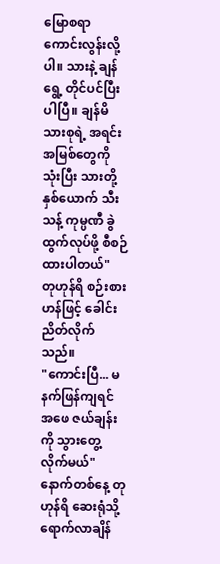မြောစရာ ကောင်းလွန်းလို့ပါ။ သားနဲ့ ချန်ရွေ့ တိုင်ပင်ပြီးပါပြီ။ ချန်မိသားစုရဲ့ အရင်းအမြစ်တွေကို သုံးပြီး သားတို့နှစ်ယောက် သီးသန့် ကုမ္ပဏီ ခွဲထွက်လုပ်ဖို့ စီစဉ်ထားပါတယ်"
တုဟုန်ရိ စဉ်းစားဟန်ဖြင့် ခေါင်းညိတ်လိုက်သည်။
"ကောင်းပြီ... မနက်ဖြန်ကျရင် အဖေ ဇယ်ချန်းကို သွားတွေ့လိုက်မယ်"
နောက်တစ်နေ့ တုဟုန်ရိ ဆေးရုံသို့ ရောက်လာချိန်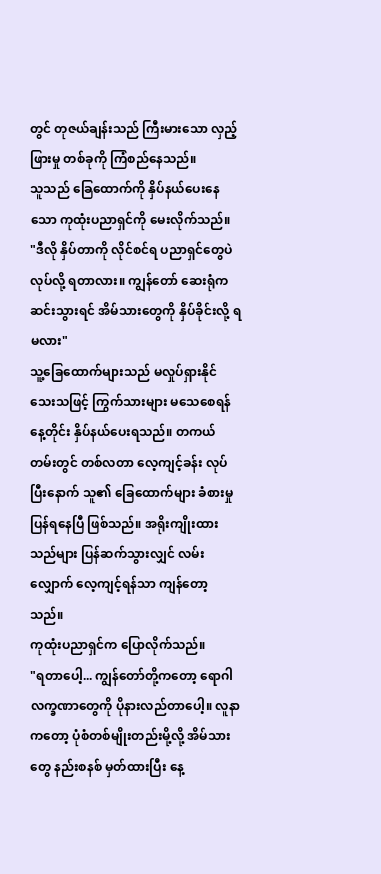တွင် တုဇယ်ချန်းသည် ကြီးမားသော လှည့်ဖြားမှု တစ်ခုကို ကြံစည်နေသည်။
သူသည် ခြေထောက်ကို နှိပ်နယ်ပေးနေသော ကုထုံးပညာရှင်ကို မေးလိုက်သည်။
"ဒီလို နှိပ်တာကို လိုင်စင်ရ ပညာရှင်တွေပဲ လုပ်လို့ ရတာလား။ ကျွန်တော် ဆေးရုံက ဆင်းသွားရင် အိမ်သားတွေကို နှိပ်ခိုင်းလို့ ရမလား"
သူ့ခြေထောက်များသည် မလှုပ်ရှားနိုင်သေးသဖြင့် ကြွက်သားများ မသေစေရန် နေ့တိုင်း နှိပ်နယ်ပေးရသည်။ တကယ်တမ်းတွင် တစ်လတာ လေ့ကျင့်ခန်း လုပ်ပြီးနောက် သူ၏ ခြေထောက်များ ခံစားမှု ပြန်ရနေပြီ ဖြစ်သည်။ အရိုးကျိုးထားသည်များ ပြန်ဆက်သွားလျှင် လမ်းလျှောက် လေ့ကျင့်ရန်သာ ကျန်တော့သည်။
ကုထုံးပညာရှင်က ပြောလိုက်သည်။
"ရတာပေါ့... ကျွန်တော်တို့ကတော့ ရောဂါလက္ခဏာတွေကို ပိုနားလည်တာပေါ့။ လူနာကတော့ ပုံစံတစ်မျိုးတည်းမို့လို့ အိမ်သားတွေ နည်းစနစ် မှတ်ထားပြီး နေ့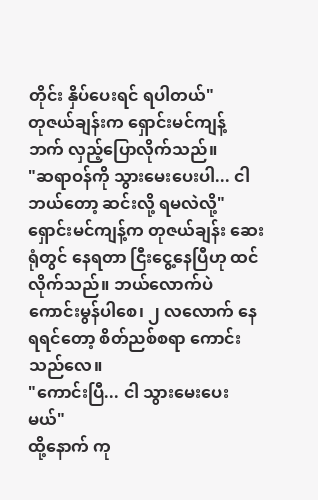တိုင်း နှိပ်ပေးရင် ရပါတယ်"
တုဇယ်ချန်းက ရှောင်းမင်ကျန့် ဘက် လှည့်ပြောလိုက်သည်။
"ဆရာဝန်ကို သွားမေးပေးပါ... ငါ ဘယ်တော့ ဆင်းလို့ ရမလဲလို့"
ရှောင်းမင်ကျန့်က တုဇယ်ချန်း ဆေးရုံတွင် နေရတာ ငြီးငွေ့နေပြီဟု ထင်လိုက်သည်။ ဘယ်လောက်ပဲ ကောင်းမွန်ပါစေ၊ ၂ လလောက် နေရရင်တော့ စိတ်ညစ်စရာ ကောင်းသည်လေ။
"ကောင်းပြီ... ငါ သွားမေးပေးမယ်"
ထို့နောက် ကု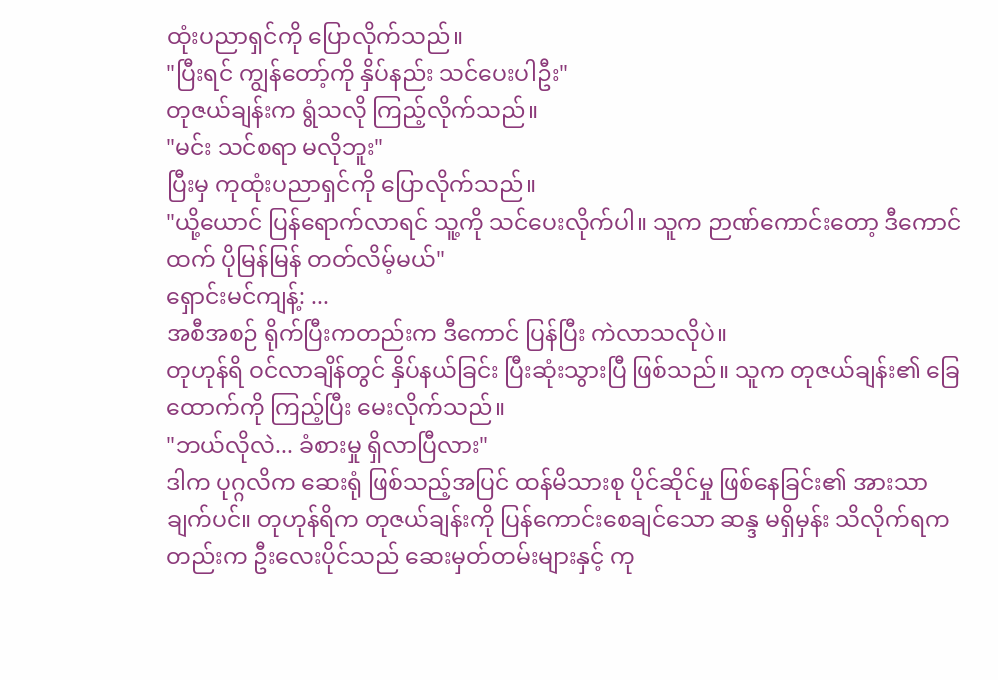ထုံးပညာရှင်ကို ပြောလိုက်သည်။
"ပြီးရင် ကျွန်တော့်ကို နှိပ်နည်း သင်ပေးပါဦး"
တုဇယ်ချန်းက ရွံသလို ကြည့်လိုက်သည်။
"မင်း သင်စရာ မလိုဘူး"
ပြီးမှ ကုထုံးပညာရှင်ကို ပြောလိုက်သည်။
"ယို့ယောင် ပြန်ရောက်လာရင် သူ့ကို သင်ပေးလိုက်ပါ။ သူက ဉာဏ်ကောင်းတော့ ဒီကောင်ထက် ပိုမြန်မြန် တတ်လိမ့်မယ်"
ရှောင်းမင်ကျန့်: ...
အစီအစဉ် ရိုက်ပြီးကတည်းက ဒီကောင် ပြန်ပြီး ကဲလာသလိုပဲ။
တုဟုန်ရိ ဝင်လာချိန်တွင် နှိပ်နယ်ခြင်း ပြီးဆုံးသွားပြီ ဖြစ်သည်။ သူက တုဇယ်ချန်း၏ ခြေထောက်ကို ကြည့်ပြီး မေးလိုက်သည်။
"ဘယ်လိုလဲ... ခံစားမှု ရှိလာပြီလား"
ဒါက ပုဂ္ဂလိက ဆေးရုံ ဖြစ်သည့်အပြင် ထန်မိသားစု ပိုင်ဆိုင်မှု ဖြစ်နေခြင်း၏ အားသာချက်ပင်။ တုဟုန်ရိက တုဇယ်ချန်းကို ပြန်ကောင်းစေချင်သော ဆန္ဒ မရှိမှန်း သိလိုက်ရကတည်းက ဦးလေးပိုင်သည် ဆေးမှတ်တမ်းများနှင့် ကု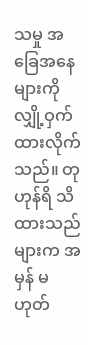သမှု အခြေအနေများကို လျှို့ဝှက်ထားလိုက်သည်။ တုဟုန်ရိ သိထားသည်များက အမှန် မဟုတ်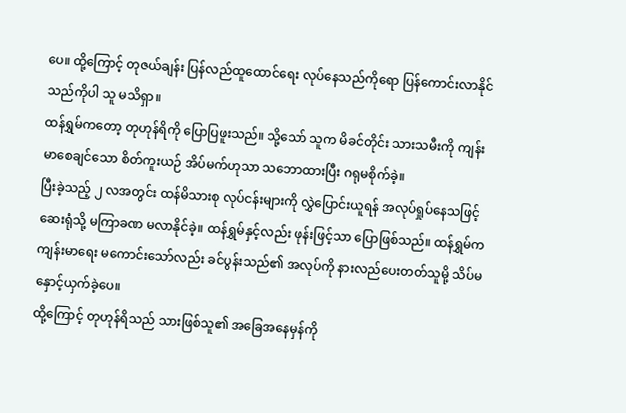ပေ။ ထို့ကြောင့် တုဇယ်ချန်း ပြန်လည်ထူထောင်ရေး လုပ်နေသည်ကိုရော ပြန်ကောင်းလာနိုင်သည်ကိုပါ သူ မသိရှာ။
ထန်ရွှမ်ကတော့ တုဟုန်ရိကို ပြောပြဖူးသည်။ သို့သော် သူက မိခင်တိုင်း သားသမီးကို ကျန်းမာစေချင်သော စိတ်ကူးယဉ် အိပ်မက်ဟုသာ သဘောထားပြီး ဂရုမစိုက်ခဲ့။
ပြီးခဲ့သည့် ၂ လအတွင်း ထန်မိသားစု လုပ်ငန်းများကို လွှဲပြောင်းယူရန် အလုပ်ရှုပ်နေသဖြင့် ဆေးရုံသို့ မကြာခဏ မလာနိုင်ခဲ့။ ထန်ရွှမ်နှင့်လည်း ဖုန်းဖြင့်သာ ပြောဖြစ်သည်။ ထန်ရွှမ်က ကျန်းမာရေး မကောင်းသော်လည်း ခင်ပွန်းသည်၏ အလုပ်ကို နားလည်ပေးတတ်သူမို့ သိပ်မနှောင့်ယှက်ခဲ့ပေ။
ထို့ကြောင့် တုဟုန်ရိသည် သားဖြစ်သူ၏ အခြေအနေမှန်ကို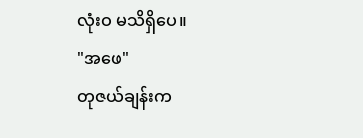လုံးဝ မသိရှိပေ။
"အဖေ"
တုဇယ်ချန်းက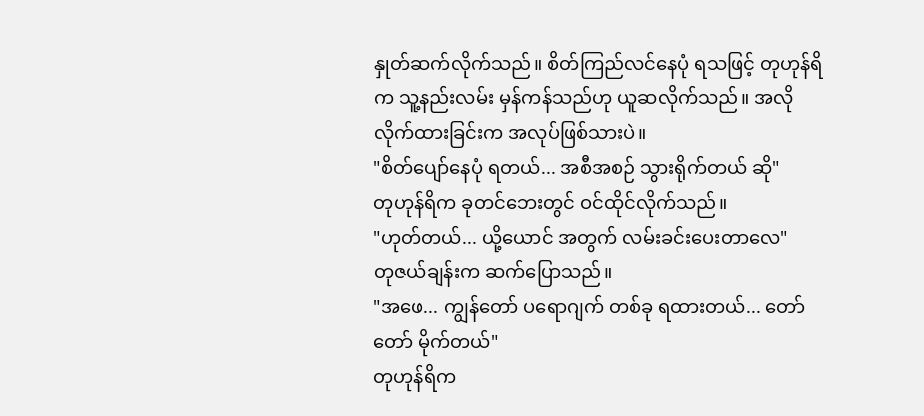နှုတ်ဆက်လိုက်သည်။ စိတ်ကြည်လင်နေပုံ ရသဖြင့် တုဟုန်ရိက သူ့နည်းလမ်း မှန်ကန်သည်ဟု ယူဆလိုက်သည်။ အလိုလိုက်ထားခြင်းက အလုပ်ဖြစ်သားပဲ။
"စိတ်ပျော်နေပုံ ရတယ်... အစီအစဉ် သွားရိုက်တယ် ဆို"
တုဟုန်ရိက ခုတင်ဘေးတွင် ဝင်ထိုင်လိုက်သည်။
"ဟုတ်တယ်... ယို့ယောင် အတွက် လမ်းခင်းပေးတာလေ"
တုဇယ်ချန်းက ဆက်ပြောသည်။
"အဖေ... ကျွန်တော် ပရောဂျက် တစ်ခု ရထားတယ်... တော်တော် မိုက်တယ်"
တုဟုန်ရိက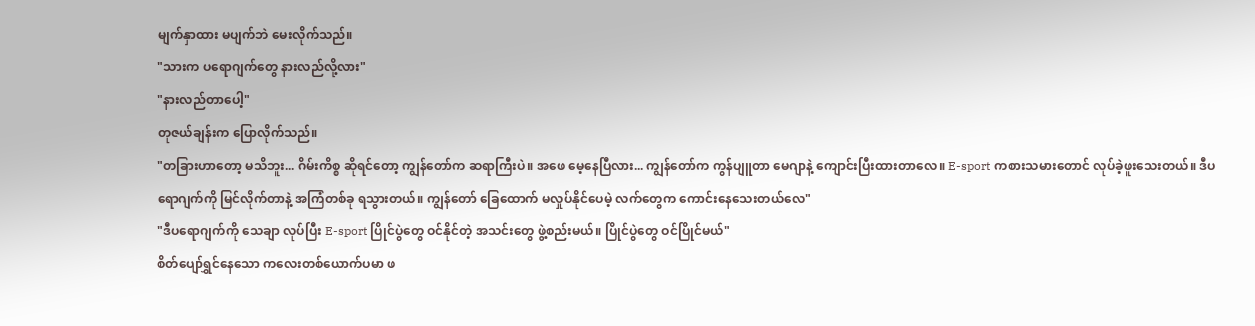မျက်နှာထား မပျက်ဘဲ မေးလိုက်သည်။
"သားက ပရောဂျက်တွေ နားလည်လို့လား"
"နားလည်တာပေါ့"
တုဇယ်ချန်းက ပြောလိုက်သည်။
"တခြားဟာတော့ မသိဘူး... ဂိမ်းကိစ္စ ဆိုရင်တော့ ကျွန်တော်က ဆရာကြီးပဲ။ အဖေ မေ့နေပြီလား... ကျွန်တော်က ကွန်ပျူတာ မေဂျာနဲ့ ကျောင်းပြီးထားတာလေ။ E-sport ကစားသမားတောင် လုပ်ခဲ့ဖူးသေးတယ်။ ဒီပရောဂျက်ကို မြင်လိုက်တာနဲ့ အကြံတစ်ခု ရသွားတယ်။ ကျွန်တော် ခြေထောက် မလှုပ်နိုင်ပေမဲ့ လက်တွေက ကောင်းနေသေးတယ်လေ"
"ဒီပရောဂျက်ကို သေချာ လုပ်ပြီး E-sport ပြိုင်ပွဲတွေ ဝင်နိုင်တဲ့ အသင်းတွေ ဖွဲ့စည်းမယ်။ ပြိုင်ပွဲတွေ ဝင်ပြိုင်မယ်"
စိတ်ပျော်ရွှင်နေသော ကလေးတစ်ယောက်ပမာ ဖ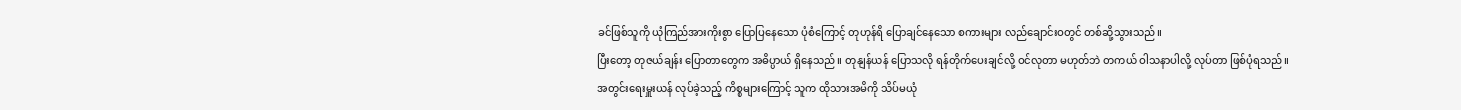ခင်ဖြစ်သူကို ယုံကြည်အားကိုးစွာ ပြောပြနေသော ပုံစံကြောင့် တုဟုန်ရိ ပြောချင်နေသော စကားများ လည်ချောင်းဝတွင် တစ်ဆို့သွားသည်။
ပြီးတော့ တုဇယ်ချန်း ပြောတာတွေက အဓိပ္ပာယ် ရှိနေသည်။ တုနျန်ယန် ပြောသလို ရန်တိုက်ပေးချင်လို့ ဝင်လုတာ မဟုတ်ဘဲ တကယ် ဝါသနာပါလို့ လုပ်တာ ဖြစ်ပုံရသည်။
အတွင်းရေးမှူးယန် လုပ်ခဲ့သည့် ကိစ္စများကြောင့် သူက ထိုသားအမိကို သိပ်မယုံ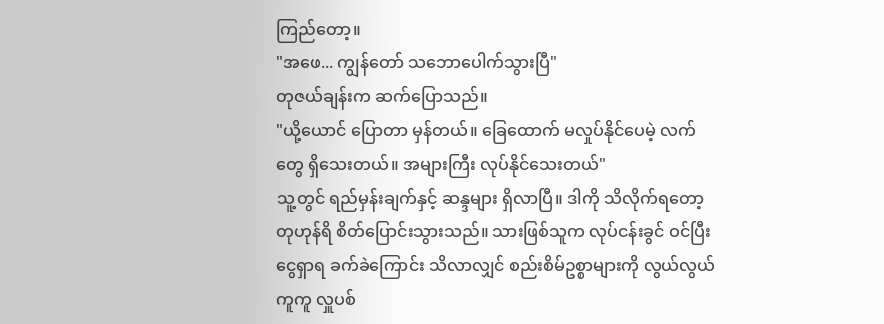ကြည်တော့။
"အဖေ... ကျွန်တော် သဘောပေါက်သွားပြီ"
တုဇယ်ချန်းက ဆက်ပြောသည်။
"ယို့ယောင် ပြောတာ မှန်တယ်။ ခြေထောက် မလှုပ်နိုင်ပေမဲ့ လက်တွေ ရှိသေးတယ်။ အများကြီး လုပ်နိုင်သေးတယ်"
သူ့တွင် ရည်မှန်းချက်နှင့် ဆန္ဒများ ရှိလာပြီ။ ဒါကို သိလိုက်ရတော့ တုဟုန်ရိ စိတ်ပြောင်းသွားသည်။ သားဖြစ်သူက လုပ်ငန်းခွင် ဝင်ပြီး ငွေရှာရ ခက်ခဲကြောင်း သိလာလျှင် စည်းစိမ်ဥစ္စာများကို လွယ်လွယ်ကူကူ လှူပစ်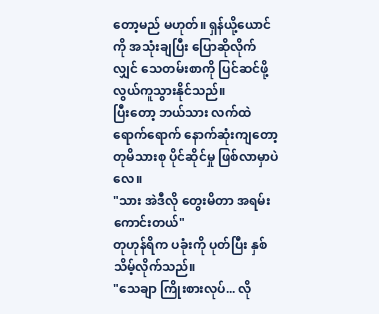တော့မည် မဟုတ်။ ရှန်ယို့ယောင်ကို အသုံးချပြီး ပြောဆိုလိုက်လျှင် သေတမ်းစာကို ပြင်ဆင်ဖို့ လွယ်ကူသွားနိုင်သည်။
ပြီးတော့ ဘယ်သား လက်ထဲ ရောက်ရောက် နောက်ဆုံးကျတော့ တုမိသားစု ပိုင်ဆိုင်မှု ဖြစ်လာမှာပဲလေ။
"သား အဲဒီလို တွေးမိတာ အရမ်း ကောင်းတယ်"
တုဟုန်ရိက ပခုံးကို ပုတ်ပြီး နှစ်သိမ့်လိုက်သည်။
"သေချာ ကြိုးစားလုပ်... လို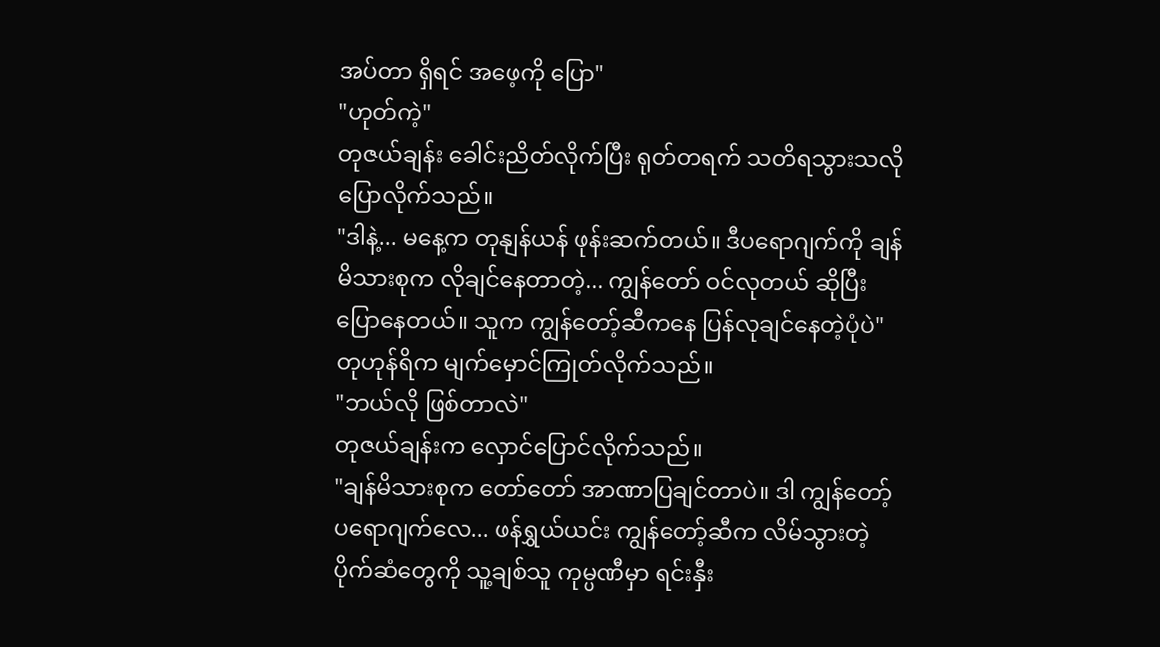အပ်တာ ရှိရင် အဖေ့ကို ပြော"
"ဟုတ်ကဲ့"
တုဇယ်ချန်း ခေါင်းညိတ်လိုက်ပြီး ရုတ်တရက် သတိရသွားသလို ပြောလိုက်သည်။
"ဒါနဲ့... မနေ့က တုနျန်ယန် ဖုန်းဆက်တယ်။ ဒီပရောဂျက်ကို ချန်မိသားစုက လိုချင်နေတာတဲ့... ကျွန်တော် ဝင်လုတယ် ဆိုပြီး ပြောနေတယ်။ သူက ကျွန်တော့်ဆီကနေ ပြန်လုချင်နေတဲ့ပုံပဲ"
တုဟုန်ရိက မျက်မှောင်ကြုတ်လိုက်သည်။
"ဘယ်လို ဖြစ်တာလဲ"
တုဇယ်ချန်းက လှောင်ပြောင်လိုက်သည်။
"ချန်မိသားစုက တော်တော် အာဏာပြချင်တာပဲ။ ဒါ ကျွန်တော့် ပရောဂျက်လေ... ဖန်ရွှယ်ယင်း ကျွန်တော့်ဆီက လိမ်သွားတဲ့ ပိုက်ဆံတွေကို သူ့ချစ်သူ ကုမ္ပဏီမှာ ရင်းနှီး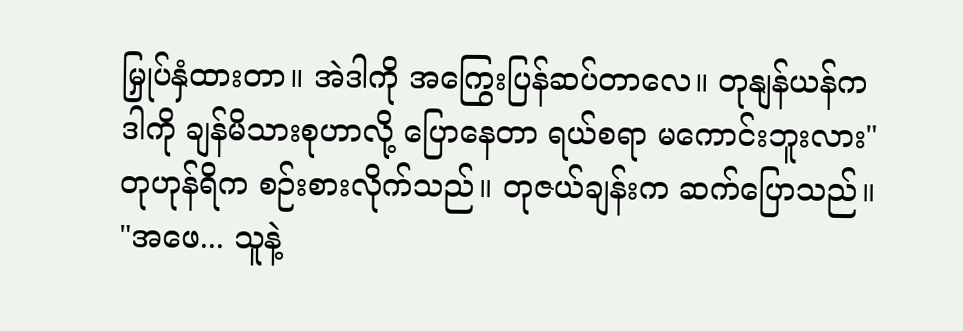မြှုပ်နှံထားတာ။ အဲဒါကို အကြွေးပြန်ဆပ်တာလေ။ တုနျန်ယန်က ဒါကို ချန်မိသားစုဟာလို့ ပြောနေတာ ရယ်စရာ မကောင်းဘူးလား"
တုဟုန်ရိက စဉ်းစားလိုက်သည်။ တုဇယ်ချန်းက ဆက်ပြောသည်။
"အဖေ... သူနဲ့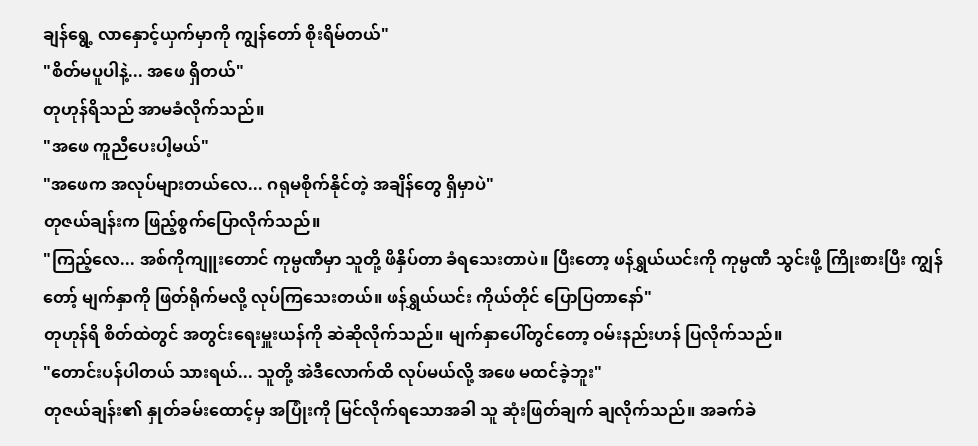ချန်ရွေ့ လာနှောင့်ယှက်မှာကို ကျွန်တော် စိုးရိမ်တယ်"
"စိတ်မပူပါနဲ့... အဖေ ရှိတယ်"
တုဟုန်ရိသည် အာမခံလိုက်သည်။
"အဖေ ကူညီပေးပါ့မယ်"
"အဖေက အလုပ်များတယ်လေ... ဂရုမစိုက်နိုင်တဲ့ အချိန်တွေ ရှိမှာပဲ"
တုဇယ်ချန်းက ဖြည့်စွက်ပြောလိုက်သည်။
"ကြည့်လေ... အစ်ကိုကျူးတောင် ကုမ္ပဏီမှာ သူတို့ ဖိနှိပ်တာ ခံရသေးတာပဲ။ ပြီးတော့ ဖန်ရွှယ်ယင်းကို ကုမ္ပဏီ သွင်းဖို့ ကြိုးစားပြီး ကျွန်တော့် မျက်နှာကို ဖြတ်ရိုက်မလို့ လုပ်ကြသေးတယ်။ ဖန်ရွှယ်ယင်း ကိုယ်တိုင် ပြောပြတာနော်"
တုဟုန်ရိ စိတ်ထဲတွင် အတွင်းရေးမှူးယန်ကို ဆဲဆိုလိုက်သည်။ မျက်နှာပေါ်တွင်တော့ ဝမ်းနည်းဟန် ပြလိုက်သည်။
"တောင်းပန်ပါတယ် သားရယ်... သူတို့ အဲဒီလောက်ထိ လုပ်မယ်လို့ အဖေ မထင်ခဲ့ဘူး"
တုဇယ်ချန်း၏ နှုတ်ခမ်းထောင့်မှ အပြုံးကို မြင်လိုက်ရသောအခါ သူ ဆုံးဖြတ်ချက် ချလိုက်သည်။ အခက်ခဲ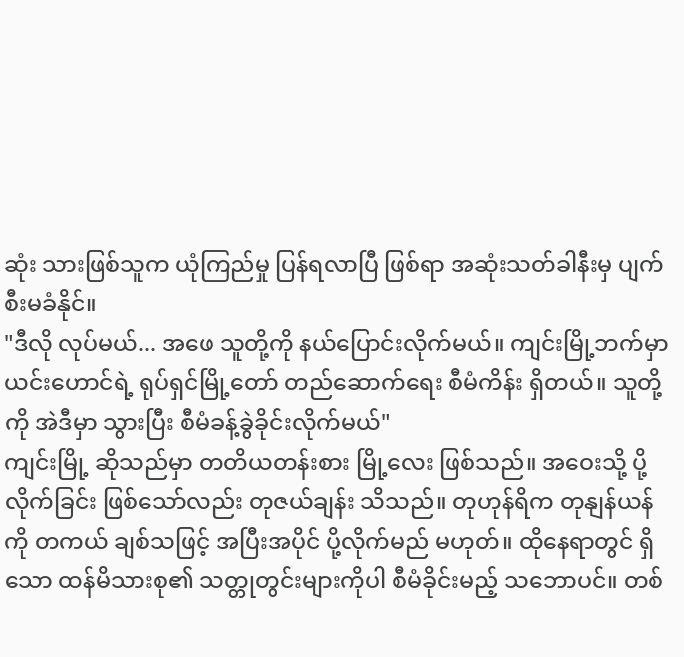ဆုံး သားဖြစ်သူက ယုံကြည်မှု ပြန်ရလာပြီ ဖြစ်ရာ အဆုံးသတ်ခါနီးမှ ပျက်စီးမခံနိုင်။
"ဒီလို လုပ်မယ်... အဖေ သူတို့ကို နယ်ပြောင်းလိုက်မယ်။ ကျင်းမြို့ဘက်မှာ ယင်းဟောင်ရဲ့ ရုပ်ရှင်မြို့တော် တည်ဆောက်ရေး စီမံကိန်း ရှိတယ်။ သူတို့ကို အဲဒီမှာ သွားပြီး စီမံခန့်ခွဲခိုင်းလိုက်မယ်"
ကျင်းမြို့ ဆိုသည်မှာ တတိယတန်းစား မြို့လေး ဖြစ်သည်။ အဝေးသို့ ပို့လိုက်ခြင်း ဖြစ်သော်လည်း တုဇယ်ချန်း သိသည်။ တုဟုန်ရိက တုနျန်ယန်ကို တကယ် ချစ်သဖြင့် အပြီးအပိုင် ပို့လိုက်မည် မဟုတ်။ ထိုနေရာတွင် ရှိသော ထန်မိသားစု၏ သတ္တုတွင်းများကိုပါ စီမံခိုင်းမည့် သဘောပင်။ တစ်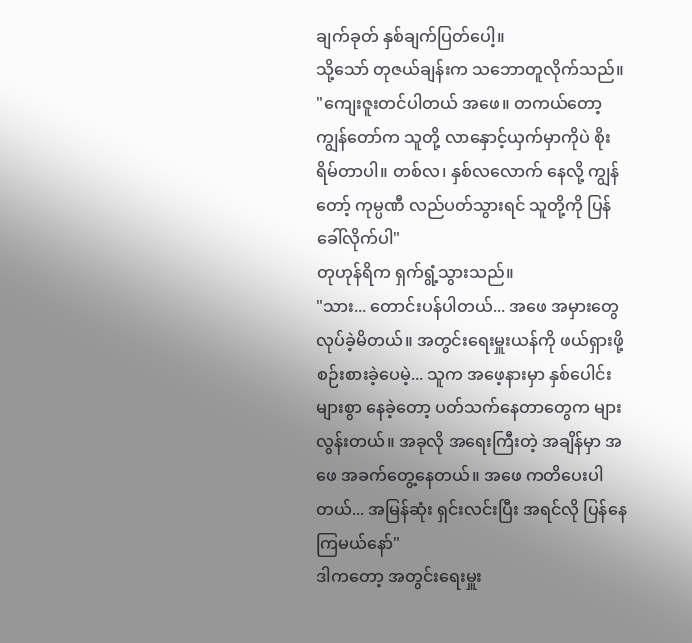ချက်ခုတ် နှစ်ချက်ပြတ်ပေါ့။
သို့သော် တုဇယ်ချန်းက သဘောတူလိုက်သည်။
"ကျေးဇူးတင်ပါတယ် အဖေ။ တကယ်တော့ ကျွန်တော်က သူတို့ လာနှောင့်ယှက်မှာကိုပဲ စိုးရိမ်တာပါ။ တစ်လ၊ နှစ်လလောက် နေလို့ ကျွန်တော့် ကုမ္ပဏီ လည်ပတ်သွားရင် သူတို့ကို ပြန်ခေါ်လိုက်ပါ"
တုဟုန်ရိက ရှက်ရွံ့သွားသည်။
"သား... တောင်းပန်ပါတယ်... အဖေ အမှားတွေ လုပ်ခဲ့မိတယ်။ အတွင်းရေးမှူးယန်ကို ဖယ်ရှားဖို့ စဉ်းစားခဲ့ပေမဲ့... သူက အဖေ့နားမှာ နှစ်ပေါင်းများစွာ နေခဲ့တော့ ပတ်သက်နေတာတွေက များလွန်းတယ်။ အခုလို အရေးကြီးတဲ့ အချိန်မှာ အဖေ အခက်တွေ့နေတယ်။ အဖေ ကတိပေးပါတယ်... အမြန်ဆုံး ရှင်းလင်းပြီး အရင်လို ပြန်နေကြမယ်နော်"
ဒါကတော့ အတွင်းရေးမှူး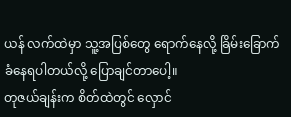ယန် လက်ထဲမှာ သူ့အပြစ်တွေ ရောက်နေလို့ ခြိမ်းခြောက်ခံနေရပါတယ်လို့ ပြောချင်တာပေါ့။
တုဇယ်ချန်းက စိတ်ထဲတွင် လှောင်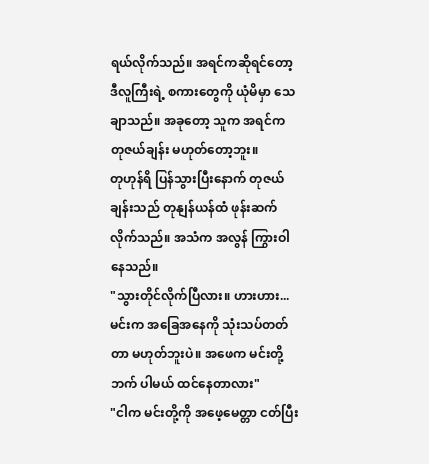ရယ်လိုက်သည်။ အရင်ကဆိုရင်တော့ ဒီလူကြီးရဲ့ စကားတွေကို ယုံမိမှာ သေချာသည်။ အခုတော့ သူက အရင်က တုဇယ်ချန်း မဟုတ်တော့ဘူး။
တုဟုန်ရိ ပြန်သွားပြီးနောက် တုဇယ်ချန်းသည် တုနျန်ယန်ထံ ဖုန်းဆက်လိုက်သည်။ အသံက အလွန် ကြွားဝါနေသည်။
"သွားတိုင်လိုက်ပြီလား။ ဟားဟား... မင်းက အခြေအနေကို သုံးသပ်တတ်တာ မဟုတ်ဘူးပဲ။ အဖေက မင်းတို့ဘက် ပါမယ် ထင်နေတာလား"
"ငါက မင်းတို့ကို အဖေ့မေတ္တာ ငတ်ပြီး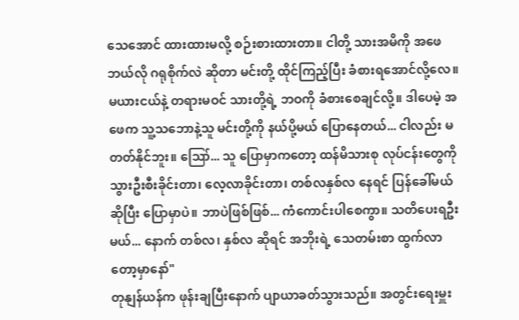သေအောင် ထားထားမလို့ စဉ်းစားထားတာ။ ငါတို့ သားအမိကို အဖေ ဘယ်လို ဂရုစိုက်လဲ ဆိုတာ မင်းတို့ ထိုင်ကြည့်ပြီး ခံစားရအောင်လို့လေ။ မယားငယ်နဲ့ တရားမဝင် သားတို့ရဲ့ ဘဝကို ခံစားစေချင်လို့။ ဒါပေမဲ့ အဖေက သူ့သဘောနဲ့သူ မင်းတို့ကို နယ်ပို့မယ် ပြောနေတယ်... ငါလည်း မတတ်နိုင်ဘူး။ ဪ... သူ ပြောမှာကတော့ ထန်မိသားစု လုပ်ငန်းတွေကို သွားဦးစီးခိုင်းတာ၊ လေ့လာခိုင်းတာ၊ တစ်လနှစ်လ နေရင် ပြန်ခေါ်မယ် ဆိုပြီး ပြောမှာပဲ။ ဘာပဲဖြစ်ဖြစ်... ကံကောင်းပါစေကွာ။ သတိပေးရဦးမယ်... နောက် တစ်လ၊ နှစ်လ ဆိုရင် အဘိုးရဲ့ သေတမ်းစာ ထွက်လာတော့မှာနော်"
တုနျန်ယန်က ဖုန်းချပြီးနောက် ပျာယာခတ်သွားသည်။ အတွင်းရေးမှူး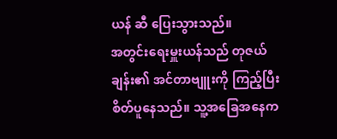ယန် ဆီ ပြေးသွားသည်။
အတွင်းရေးမှူးယန်သည် တုဇယ်ချန်း၏ အင်တာဗျူးကို ကြည့်ပြီး စိတ်ပူနေသည်။ သူ့အခြေအနေက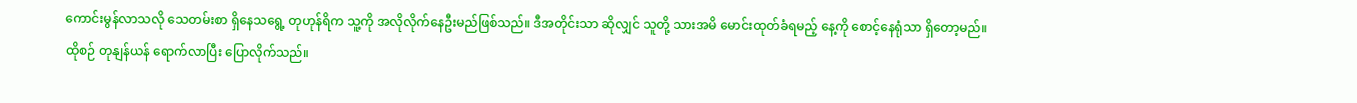ကောင်းမွန်လာသလို သေတမ်းစာ ရှိနေသရွေ့ တုဟုန်ရိက သူ့ကို အလိုလိုက်နေဦးမည်ဖြစ်သည်။ ဒီအတိုင်းသာ ဆိုလျှင် သူတို့ သားအမိ မောင်းထုတ်ခံရမည့် နေ့ကို စောင့်နေရုံသာ ရှိတော့မည်။
ထိုစဉ် တုနျန်ယန် ရောက်လာပြီး ပြောလိုက်သည်။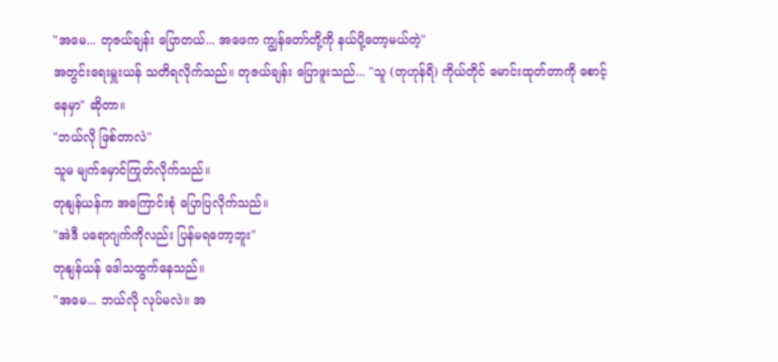"အမေ... တုဇယ်ချန်း ပြောတယ်... အဖေက ကျွန်တော်တို့ကို နယ်ပို့တော့မယ်တဲ့"
အတွင်းရေးမှူးယန် သတိရလိုက်သည်။ တုဇယ်ချန်း ပြောဖူးသည်... "သူ (တုဟုန်ရိ) ကိုယ်တိုင် မောင်းထုတ်တာကို စောင့်နေမှာ" ဆိုတာ။
"ဘယ်လို ဖြစ်တာလဲ"
သူမ မျက်မှောင်ကြုတ်လိုက်သည်။
တုနျန်ယန်က အကြောင်းစုံ ပြောပြလိုက်သည်။
"အဲဒီ ပရောဂျက်ကိုလည်း ပြန်မရတော့ဘူး"
တုနျန်ယန် ဒေါသထွက်နေသည်။
"အမေ... ဘယ်လို လုပ်မလဲ။ အ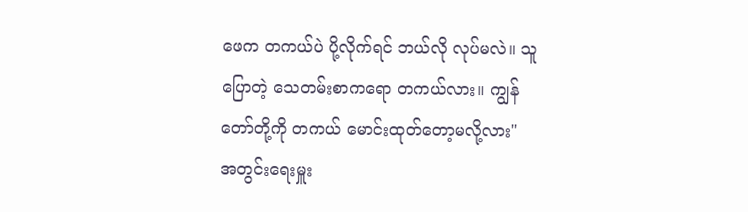ဖေက တကယ်ပဲ ပို့လိုက်ရင် ဘယ်လို လုပ်မလဲ။ သူ ပြောတဲ့ သေတမ်းစာကရော တကယ်လား။ ကျွန်တော်တို့ကို တကယ် မောင်းထုတ်တော့မလို့လား"
အတွင်းရေးမှူး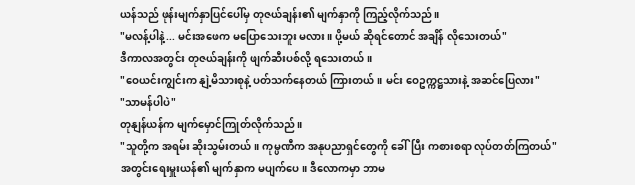ယန်သည် ဖုန်းမျက်နှာပြင်ပေါ်မှ တုဇယ်ချန်း၏ မျက်နှာကို ကြည့်လိုက်သည်။
"မလန့်ပါနဲ့... မင်းအဖေက မပြောသေးဘူး မလား။ ပို့မယ် ဆိုရင်တောင် အချိန် လိုသေးတယ်"
ဒီကာလအတွင်း တုဇယ်ချန်းကို ဖျက်ဆီးပစ်လို့ ရသေးတယ်။
"ဝေယင်းကျွင်းက နျဲ့မိသားစုနဲ့ ပတ်သက်နေတယ် ကြားတယ်။ မင်း ဝေဥက္ကဋ္ဌသားနဲ့ အဆင်ပြေလား"
"သာမန်ပါပဲ"
တုနျန်ယန်က မျက်မှောင်ကြုတ်လိုက်သည်။
"သူတို့က အရမ်း ဆိုးသွမ်းတယ်။ ကုမ္ပဏီက အနုပညာရှင်တွေကို ခေါ်ပြီး ကစားစရာ လုပ်တတ်ကြတယ်"
အတွင်းရေးမှူးယန်၏ မျက်နှာက မပျက်ပေ။ ဒီလောကမှာ ဘာမ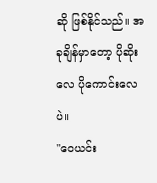ဆို ဖြစ်နိုင်သည်။ အခုချိန်မှာတော့ ပိုဆိုးလေ ပိုကောင်းလေပဲ။
"ဝေယင်း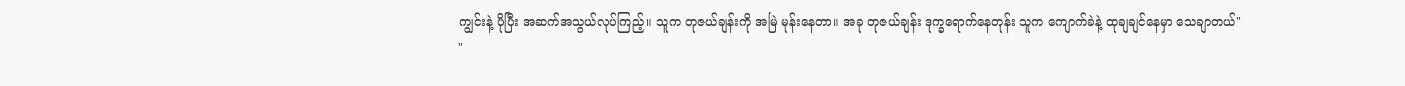ကျွင်းနဲ့ ပိုပြီး အဆက်အသွယ်လုပ်ကြည့်။ သူက တုဇယ်ချန်းကို အမြဲ မုန်းနေတာ။ အခု တုဇယ်ချန်း ဒုက္ခရောက်နေတုန်း သူက ကျောက်ခဲနဲ့ ထုချချင်နေမှာ သေချာတယ်"
"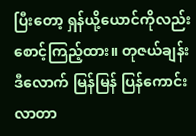ပြီးတော့ ရှန်ယို့ယောင်ကိုလည်း စောင့်ကြည့်ထား။ တုဇယ်ချန်း ဒီလောက် မြန်မြန် ပြန်ကောင်းလာတာ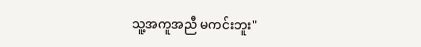သူ့အကူအညီ မကင်းဘူး"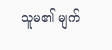သူမ၏ မျက်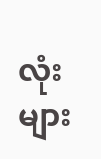လုံးများ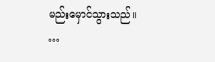မည်းမှောင်သွားသည်။
…